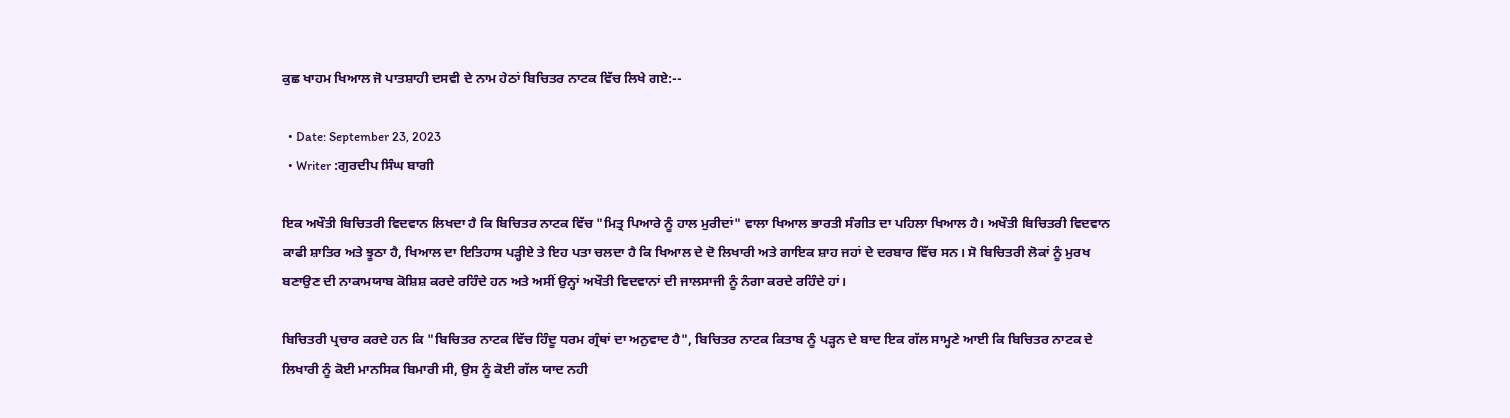ਕੁਛ ਖਾਹਮ ਖਿਆਲ ਜੋ ਪਾਤਸ਼ਾਹੀ ਦਸਵੀ ਦੇ ਨਾਮ ਹੇਠਾਂ ਬਿਚਿਤਰ ਨਾਟਕ ਵਿੱਚ ਲਿਖੇ ਗਏ:--

  • Date: September 23, 2023
  • Writer :ਗੁਰਦੀਪ ਸਿੰਘ ਬਾਗੀ

ਇਕ ਅਖੌਤੀ ਬਿਚਿਤਰੀ ਵਿਦਵਾਨ ਲਿਖਦਾ ਹੈ ਕਿ ਬਿਚਿਤਰ ਨਾਟਕ ਵਿੱਚ "ਮਿਤ੍ਰ ਪਿਆਰੇ ਨੂੰ ਹਾਲ ਮੁਰੀਦਾਂ" ਵਾਲਾ ਖਿਆਲ ਭਾਰਤੀ ਸੰਗੀਤ ਦਾ ਪਹਿਲਾ ਖਿਆਲ ਹੈ। ਅਖੌਤੀ ਬਿਚਿਤਰੀ ਵਿਦਵਾਨ ਕਾਫੀ ਸ਼ਾਤਿਰ ਅਤੇ ਝੂਠਾ ਹੈ, ਖਿਆਲ ਦਾ ਇਤਿਹਾਸ ਪੜ੍ਹੀਏ ਤੇ ਇਹ ਪਤਾ ਚਲਦਾ ਹੈ ਕਿ ਖਿਆਲ ਦੇ ਦੋ ਲਿਖਾਰੀ ਅਤੇ ਗਾਇਕ ਸ਼ਾਹ ਜਹਾਂ ਦੇ ਦਰਬਾਰ ਵਿੱਚ ਸਨ। ਸੋ ਬਿਚਿਤਰੀ ਲੋਕਾਂ ਨੂੰ ਮੁਰਖ ਬਣਾਉਣ ਦੀ ਨਾਕਾਮਯਾਬ ਕੋਸ਼ਿਸ਼ ਕਰਦੇ ਰਹਿੰਦੇ ਹਨ ਅਤੇ ਅਸੀਂ ਉਨ੍ਹਾਂ ਅਖੌਤੀ ਵਿਦਵਾਨਾਂ ਦੀ ਜਾਲਸਾਜੀ ਨੂੰ ਨੰਗਾ ਕਰਦੇ ਰਹਿੰਦੇ ਹਾਂ।

ਬਿਚਿਤਰੀ ਪ੍ਰਚਾਰ ਕਰਦੇ ਹਨ ਕਿ "ਬਿਚਿਤਰ ਨਾਟਕ ਵਿੱਚ ਹਿੰਦੂ ਧਰਮ ਗ੍ਰੰਥਾਂ ਦਾ ਅਨੁਵਾਦ ਹੈ", ਬਿਚਿਤਰ ਨਾਟਕ ਕਿਤਾਬ ਨੂੰ ਪੜ੍ਹਨ ਦੇ ਬਾਦ ਇਕ ਗੱਲ ਸਾਮ੍ਹਣੇ ਆਈ ਕਿ ਬਿਚਿਤਰ ਨਾਟਕ ਦੇ ਲਿਖਾਰੀ ਨੂੰ ਕੋਈ ਮਾਨਸਿਕ ਬਿਮਾਰੀ ਸੀ, ਉਸ ਨੂੰ ਕੋਈ ਗੱਲ ਯਾਦ ਨਹੀ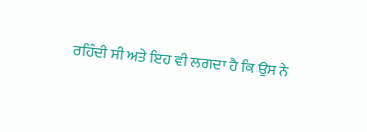ਰਹਿੰਦੀ ਸੀ ਅਤੇ ਇਹ ਵੀ ਲਗਦਾ ਹੈ ਕਿ ਉਸ ਨੇ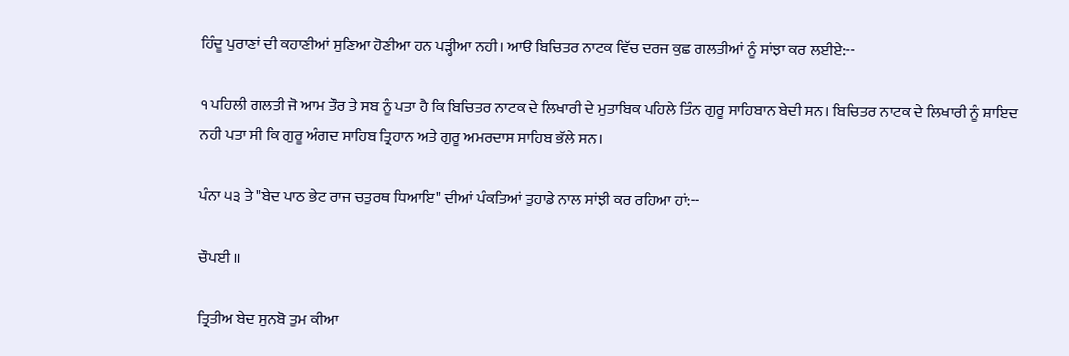ਹਿੰਦੂ ਪੁਰਾਣਾਂ ਦੀ ਕਹਾਣੀਆਂ ਸੁਣਿਆ ਹੋਣੀਆ ਹਨ ਪੜ੍ਹੀਆ ਨਹੀ। ਆੳ ਬਿਚਿਤਰ ਨਾਟਕ ਵਿੱਚ ਦਰਜ ਕੁਛ ਗਲਤੀਆਂ ਨੂੰ ਸਾਂਝਾ ਕਰ ਲਈਏ:--

੧ ਪਹਿਲੀ ਗਲਤੀ ਜੋ ਆਮ ਤੌਰ ਤੇ ਸਬ ਨੂੰ ਪਤਾ ਹੈ ਕਿ ਬਿਚਿਤਰ ਨਾਟਕ ਦੇ ਲਿਖਾਰੀ ਦੇ ਮੁਤਾਬਿਕ ਪਹਿਲੇ ਤਿੰਨ ਗੁਰੂ ਸਾਹਿਬਾਨ ਬੇਦੀ ਸਨ। ਬਿਚਿਤਰ ਨਾਟਕ ਦੇ ਲਿਖਾਰੀ ਨੂੰ ਸ਼ਾਇਦ ਨਹੀ ਪਤਾ ਸੀ ਕਿ ਗੁਰੂ ਅੰਗਦ ਸਾਹਿਬ ਤ੍ਰਿਹਾਨ ਅਤੇ ਗੁਰੂ ਅਮਰਦਾਸ ਸਾਹਿਬ ਭੱਲੇ ਸਨ।

ਪੰਨਾ ੫੩ ਤੇ "ਬੇਦ ਪਾਠ ਭੇਟ ਰਾਜ ਚਤੁਰਥ ਧਿਆਇ" ਦੀਆਂ ਪੰਕਤਿਆਂ ਤੁਹਾਡੇ ਨਾਲ ਸਾਂਝੀ ਕਰ ਰਹਿਆ ਹਾਂ:--

ਚੌਪਈ ॥

ਤ੍ਰਿਤੀਅ ਬੇਦ ਸੁਨਬੋ ਤੁਮ ਕੀਆ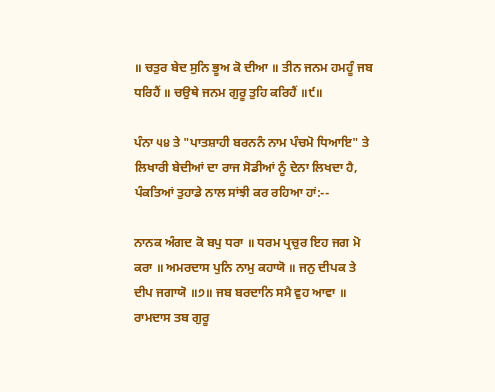॥ ਚਤੁਰ ਬੇਦ ਸੁਨਿ ਭੂਅ ਕੋ ਦੀਆ ॥ ਤੀਨ ਜਨਮ ਹਮਹੂੰ ਜਬ ਧਰਿਹੈਂ ॥ ਚਉਥੇ ਜਨਮ ਗੁਰੂ ਤੁਹਿ ਕਰਿਹੈਂ ॥੯॥

ਪੰਨਾ ੫੪ ਤੇ "ਪਾਤਸ਼ਾਹੀ ਬਰਨਨੰ ਨਾਮ ਪੰਚਮੋ ਧਿਆਇ" ਤੇ ਲਿਖਾਰੀ ਬੇਦੀਆਂ ਦਾ ਰਾਜ ਸੋਡੀਆਂ ਨੂੰ ਦੇਨਾ ਲਿਖਦਾ ਹੈ, ਪੰਕਤਿਆਂ ਤੁਹਾਡੇ ਨਾਲ ਸਾਂਝੀ ਕਰ ਰਹਿਆ ਹਾਂ:--

ਨਾਨਕ ਅੰਗਦ ਕੋ ਬਪੁ ਧਰਾ ॥ ਧਰਮ ਪ੍ਰਚੁਰ ਇਹ ਜਗ ਮੋ ਕਰਾ ॥ ਅਮਰਦਾਸ ਪੁਨਿ ਨਾਮੁ ਕਹਾਯੋ ॥ ਜਨੁ ਦੀਪਕ ਤੇ ਦੀਪ ਜਗਾਯੋ ॥੭॥ ਜਬ ਬਰਦਾਨਿ ਸਮੈ ਵੁਹ ਆਵਾ ॥ ਰਾਮਦਾਸ ਤਬ ਗੁਰੂ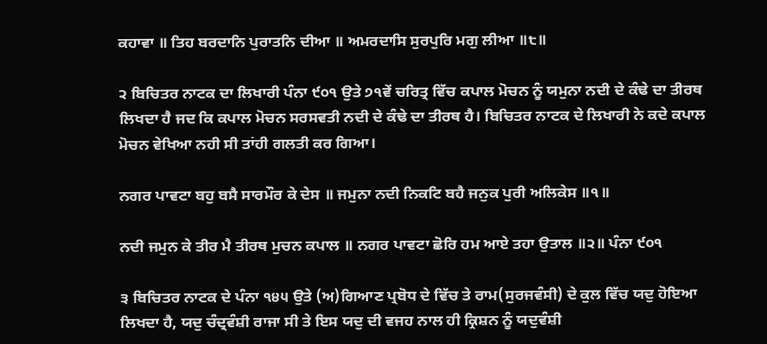ਕਹਾਵਾ ॥ ਤਿਹ ਬਰਦਾਨਿ ਪੁਰਾਤਨਿ ਦੀਆ ॥ ਅਮਰਦਾਸਿ ਸੁਰਪੁਰਿ ਮਗੁ ਲੀਆ ॥੮॥

੨ ਬਿਚਿਤਰ ਨਾਟਕ ਦਾ ਲਿਖਾਰੀ ਪੰਨਾ ੯੦੧ ਉਤੇ ੭੧ਵੇਂ ਚਰਿਤ੍ਰ ਵਿੱਚ ਕਪਾਲ ਮੋਚਨ ਨੂੰ ਯਮੁਨਾ ਨਦੀ ਦੇ ਕੰਢੇ ਦਾ ਤੀਰਥ ਲਿਖਦਾ ਹੈ ਜਦ ਕਿ ਕਪਾਲ ਮੋਚਨ ਸਰਸਵਤੀ ਨਦੀ ਦੇ ਕੰਢੇ ਦਾ ਤੀਰਥ ਹੈ। ਬਿਚਿਤਰ ਨਾਟਕ ਦੇ ਲਿਖਾਰੀ ਨੇ ਕਦੇ ਕਪਾਲ ਮੋਚਨ ਵੇਖਿਆ ਨਹੀ ਸੀ ਤਾਂਹੀ ਗਲਤੀ ਕਰ ਗਿਆ।

ਨਗਰ ਪਾਵਟਾ ਬਹੁ ਬਸੈ ਸਾਰਮੌਰ ਕੇ ਦੇਸ ॥ ਜਮੁਨਾ ਨਦੀ ਨਿਕਟਿ ਬਹੈ ਜਨੁਕ ਪੁਰੀ ਅਲਿਕੇਸ ॥੧॥

ਨਦੀ ਜਮੁਨ ਕੇ ਤੀਰ ਮੈ ਤੀਰਥ ਮੁਚਨ ਕਪਾਲ ॥ ਨਗਰ ਪਾਵਟਾ ਛੋਰਿ ਹਮ ਆਏ ਤਹਾ ਉਤਾਲ ॥੨॥ ਪੰਨਾ ੯੦੧

੩ ਬਿਚਿਤਰ ਨਾਟਕ ਦੇ ਪੰਨਾ ੧੪੫ ਉਤੇ (ਅ)ਗਿਆਣ ਪ੍ਰਬੋਧ ਦੇ ਵਿੱਚ ਤੇ ਰਾਮ(ਸੁਰਜਵੰਸੀ) ਦੇ ਕੁਲ ਵਿੱਚ ਯਦੁ ਹੋਇਆ ਲਿਖਦਾ ਹੈ, ਯਦੁ ਚੰਦ੍ਰਵੰਸ਼ੀ ਰਾਜਾ ਸੀ ਤੇ ਇਸ ਯਦੁ ਦੀ ਵਜਹ ਨਾਲ ਹੀ ਕ੍ਰਿਸ਼ਨ ਨੂੰ ਯਦੁਵੰਸ਼ੀ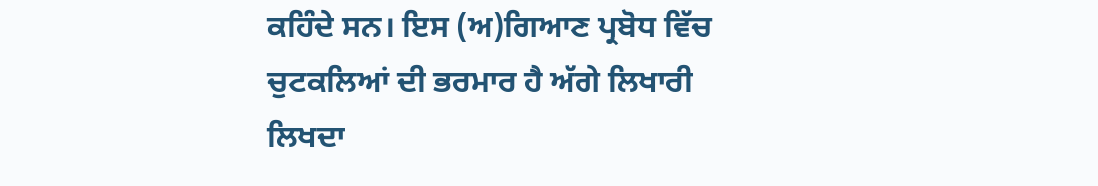ਕਹਿੰਦੇ ਸਨ। ਇਸ (ਅ)ਗਿਆਣ ਪ੍ਰਬੋਧ ਵਿੱਚ ਚੁਟਕਲਿਆਂ ਦੀ ਭਰਮਾਰ ਹੈ ਅੱਗੇ ਲਿਖਾਰੀ ਲਿਖਦਾ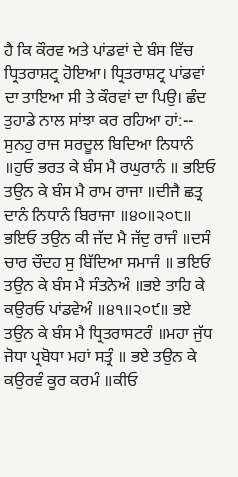ਹੈ ਕਿ ਕੌਰਵ ਅਤੇ ਪਾਂਡਵਾਂ ਦੇ ਬੰਸ ਵਿੱਚ ਧ੍ਰਿਤਰਾਸ਼ਟ੍ਰ ਹੋਇਆ। ਧ੍ਰਿਤਰਾਸ਼ਟ੍ਰ ਪਾਂਡਵਾਂ ਦਾ ਤਾਇਆ ਸੀ ਤੇ ਕੌਰਵਾਂ ਦਾ ਪਿਉ। ਛੰਦ ਤੁਹਾਡੇ ਨਾਲ ਸਾਂਝਾ ਕਰ ਰਹਿਆ ਹਾਂ:-- ਸੁਨਹੁ ਰਾਜ ਸਰਦੂਲ ਬਿਦਿਆ ਨਿਧਾਨੰ ॥ਹੁਓ ਭਰਤ ਕੇ ਬੰਸ ਮੈ ਰਘੁਰਾਨੰ ॥ ਭਇਓ ਤਉਨ ਕੇ ਬੰਸ ਮੈ ਰਾਮ ਰਾਜਾ ॥ਦੀਜੈ ਛਤ੍ਰ ਦਾਨੰ ਨਿਧਾਨੰ ਬਿਰਾਜਾ ॥੪੦॥੨੦੮॥ ਭਇਓ ਤਉਨ ਕੀ ਜੱਦ ਮੈ ਜੱਦੁ ਰਾਜੰ ॥ਦਸੰ ਚਾਰ ਚੌਦਹ ਸੁ ਬਿੱਦਿਆ ਸਮਾਜੰ ॥ ਭਇਓ ਤਉਨ ਕੇ ਬੰਸ ਮੈ ਸੰਤਨੇਅੰ ॥ਭਏ ਤਾਹਿ ਕੇ ਕਉਰਓ ਪਾਂਡਵੇਅੰ ॥੪੧॥੨੦੯॥ ਭਏ ਤਉਨ ਕੇ ਬੰਸ ਮੈ ਧ੍ਰਿਤਰਾਸਟਰੰ ॥ਮਹਾ ਜੁੱਧ ਜੋਧਾ ਪ੍ਰਬੋਧਾ ਮਹਾਂ ਸਤ੍ਰੰ ॥ ਭਏ ਤਉਨ ਕੇ ਕਉਰਵੰ ਕੂਰ ਕਰਮੰ ॥ਕੀਓ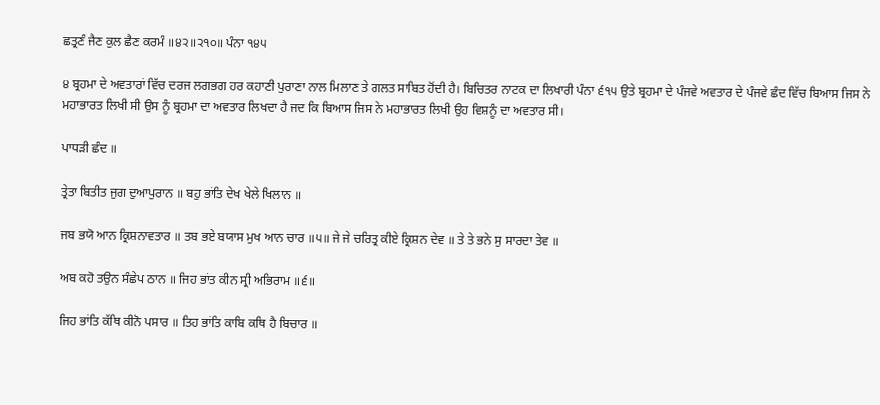ਛਤ੍ਰਣੰ ਜੈਣ ਕੁਲ ਛੈਣ ਕਰਮੰ ॥੪੨॥੨੧੦॥ ਪੰਨਾ ੧੪੫

੪ ਬ੍ਰਹਮਾ ਦੇ ਅਵਤਾਰਾਂ ਵਿੱਚ ਦਰਜ ਲਗਭਗ ਹਰ ਕਹਾਣੀ ਪੁਰਾਣਾ ਨਾਲ ਮਿਲਾਣ ਤੇ ਗਲਤ ਸਾਬਿਤ ਹੋਂਦੀ ਹੈ। ਬਿਚਿਤਰ ਨਾਟਕ ਦਾ ਲਿਖਾਰੀ ਪੰਨਾ ੬੧੫ ਉਤੇ ਬ੍ਰਹਮਾ ਦੇ ਪੰਜਵੇ ਅਵਤਾਰ ਦੇ ਪੰਜਵੇ ਛੰਦ ਵਿੱਚ ਬਿਆਸ ਜਿਸ ਨੇ ਮਹਾਭਾਰਤ ਲਿਖੀ ਸੀ ਉਸ ਨੂੰ ਬ੍ਰਹਮਾ ਦਾ ਅਵਤਾਰ ਲਿਖਦਾ ਹੈ ਜਦ ਕਿ ਬਿਆਸ ਜਿਸ ਨੇ ਮਹਾਭਾਰਤ ਲਿਖੀ ਉਹ ਵਿਸ਼ਨੂੰ ਦਾ ਅਵਤਾਰ ਸੀ।

ਪਾਧੜੀ ਛੰਦ ॥

ਤ੍ਰੇਤਾ ਬਿਤੀਤ ਜੁਗ ਦੁਆਪੁਰਾਨ ॥ ਬਹੁ ਭਾਂਤਿ ਦੇਖ ਖੇਲੇ ਖਿਲਾਨ ॥

ਜਬ ਭਯੋ ਆਨ ਕ੍ਰਿਸ਼ਨਾਵਤਾਰ ॥ ਤਬ ਭਏ ਬਯਾਸ ਮੁਖ ਆਨ ਚਾਰ ॥੫॥ ਜੇ ਜੇ ਚਰਿਤ੍ਰ ਕੀਏ ਕ੍ਰਿਸ਼ਨ ਦੇਵ ॥ ਤੇ ਤੇ ਭਨੇ ਸੁ ਸਾਰਦਾ ਤੇਵ ॥

ਅਬ ਕਹੋ ਤਉਨ ਸੰਛੇਪ ਠਾਨ ॥ ਜਿਹ ਭਾਂਤ ਕੀਨ ਸ੍ਰੀ ਅਭਿਰਾਮ ॥੬॥

ਜਿਹ ਭਾਂਤਿ ਕੱਥਿ ਕੀਨੋ ਪਸਾਰ ॥ ਤਿਹ ਭਾਂਤਿ ਕਾਬਿ ਕਥਿ ਹੈ ਬਿਚਾਰ ॥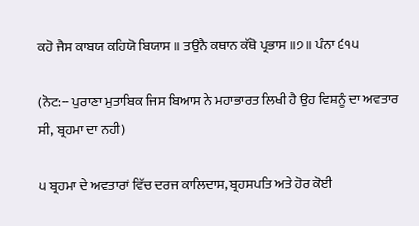ਕਹੋ ਜੈਸ ਕਾਬਯ ਕਹਿਯੋ ਬਿਯਾਸ ॥ ਤਉਨੈ ਕਥਾਨ ਕੱਥੋ ਪ੍ਰਭਾਸ ॥੭॥ ਪੰਨਾ ੬੧੫

(ਨੋਟ:-- ਪੁਰਾਣਾ ਮੁਤਾਬਿਕ ਜਿਸ ਬਿਆਸ ਨੇ ਮਹਾਭਾਰਤ ਲਿਖੀ ਹੈ ਉਹ ਵਿਸ਼ਨੂੰ ਦਾ ਅਵਤਾਰ ਸੀ, ਬ੍ਰਹਮਾ ਦਾ ਨਹੀ)

੫ ਬ੍ਰਹਮਾ ਦੇ ਅਵਤਾਰਾਂ ਵਿੱਚ ਦਰਜ ਕਾਲਿਦਾਸ, ਬ੍ਰਹਸਪਤਿ ਅਤੇ ਹੋਰ ਕੋਈ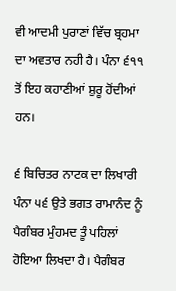ਵੀ ਆਦਮੀ ਪੁਰਾਣਾਂ ਵਿੱਚ ਬ੍ਰਹਮਾ ਦਾ ਅਵਤਾਰ ਨਹੀ ਹੈ। ਪੰਨਾ ੬੧੧ ਤੋਂ ਇਹ ਕਹਾਣੀਆਂ ਸ਼ੁਰੂ ਹੋਂਦੀਆਂ ਹਨ।

੬ ਬਿਚਿਤਰ ਨਾਟਕ ਦਾ ਲਿਖਾਰੀ ਪੰਨਾ ੫੬ ਉਤੇ ਭਗਤ ਰਾਮਾਨੰਦ ਨੂੰ ਪੈਗੰਬਰ ਮੁੰਹਮਦ ਤੂੰ ਪਹਿਲਾਂ ਹੋਇਆ ਲਿਖਦਾ ਹੈ। ਪੈਗੰਬਰ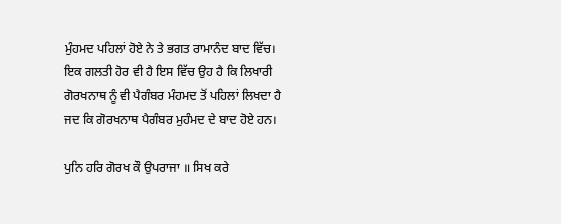ਮੁੰਹਮਦ ਪਹਿਲਾਂ ਹੋਏ ਨੇ ਤੇ ਭਗਤ ਰਾਮਾਨੰਦ ਬਾਦ ਵਿੱਚ। ਇਕ ਗਲਤੀ ਹੋਰ ਵੀ ਹੈ ਇਸ ਵਿੱਚ ਉਹ ਹੈ ਕਿ ਲਿਖਾਰੀ ਗੋਰਖਨਾਥ ਨੂੰ ਵੀ ਪੈਗੰਬਰ ਮੰਹਮਦ ਤੋਂ ਪਹਿਲਾਂ ਲਿਖਦਾ ਹੈ ਜਦ ਕਿ ਗੋਰਖਨਾਥ ਪੈਗੰਬਰ ਮੁਹੰਮਦ ਦੇ ਬਾਦ ਹੋਏ ਹਨ।

ਪੁਨਿ ਹਰਿ ਗੋਰਖ ਕੌ ਉਪਰਾਜਾ ॥ ਸਿਖ ਕਰੇ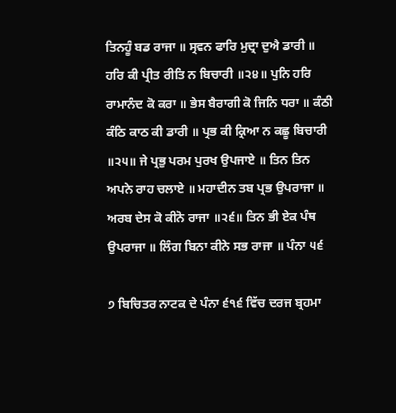ਤਿਨਹੂੰ ਬਡ ਰਾਜਾ ॥ ਸ੍ਰਵਨ ਫਾਰਿ ਮੁਦ੍ਰਾ ਦੁਐ ਡਾਰੀ ॥ ਹਰਿ ਕੀ ਪ੍ਰੀਤ ਰੀਤਿ ਨ ਬਿਚਾਰੀ ॥੨੪॥ ਪੁਨਿ ਹਰਿ ਰਾਮਾਨੰਦ ਕੋ ਕਰਾ ॥ ਭੇਸ ਬੈਰਾਗੀ ਕੋ ਜਿਨਿ ਧਰਾ ॥ ਕੰਠੀ ਕੰਠਿ ਕਾਠ ਕੀ ਡਾਰੀ ॥ ਪ੍ਰਭ ਕੀ ਕ੍ਰਿਆ ਨ ਕਛੂ ਬਿਚਾਰੀ ॥੨੫॥ ਜੇ ਪ੍ਰਭੁ ਪਰਮ ਪੁਰਖ ਉਪਜਾਏ ॥ ਤਿਨ ਤਿਨ ਅਪਨੇ ਰਾਹ ਚਲਾਏ ॥ ਮਹਾਦੀਨ ਤਬ ਪ੍ਰਭ ਉਪਰਾਜਾ ॥ ਅਰਬ ਦੇਸ ਕੋ ਕੀਨੋ ਰਾਜਾ ॥੨੬॥ ਤਿਨ ਭੀ ਏਕ ਪੰਥ ਉਪਰਾਜਾ ॥ ਲਿੰਗ ਬਿਨਾ ਕੀਨੇ ਸਭ ਰਾਜਾ ॥ ਪੰਨਾ ੫੬

੭ ਬਿਚਿਤਰ ਨਾਟਕ ਦੇ ਪੰਨਾ ੬੧੬ ਵਿੱਚ ਦਰਜ ਬ੍ਰਹਮਾ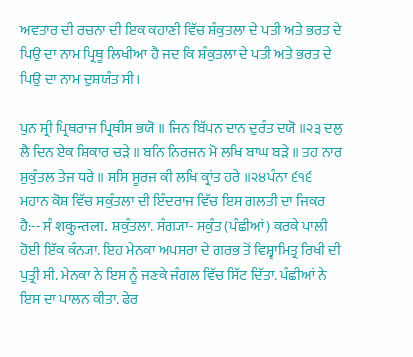ਅਵਤਾਰ ਦੀ ਰਚਨਾ ਦੀ ਇਕ ਕਹਾਣੀ ਵਿੱਚ ਸ਼ੰਕੁਤਲਾ ਦੇ ਪਤੀ ਅਤੇ ਭਰਤ ਦੇ ਪਿਉ ਦਾ ਨਾਮ ਪ੍ਰਿਥੂ ਲਿਖੀਆ ਹੈ ਜਦ ਕਿ ਸ਼ੰਕੁਤਲਾ ਦੇ ਪਤੀ ਅਤੇ ਭਰਤ ਦੇ ਪਿਉ ਦਾ ਨਾਮ ਦੁਸ਼ਯੰਤ ਸੀ।

ਪੁਨ ਸ੍ਰੀ ਪ੍ਰਿਥਰਾਜ ਪ੍ਰਿਥੀਸ ਭਯੋ ॥ ਜਿਨ ਬਿੱਪਨ ਦਾਨ ਦੁਰੰਤ ਦਯੋ ॥੨੩ ਦਲੁ ਲੈ ਦਿਨ ਏਕ ਸ਼ਿਕਾਰ ਚੜੇ ॥ ਬਨਿ ਨਿਰਜਨ ਮੋ ਲਖਿ ਬਾਘ ਬੜੇ ॥ ਤਹ ਨਾਰ ਸੁਕੁੰਤਲ ਤੇਜ ਧਰੇ ॥ ਸਸਿ ਸੂਰਜ ਕੀ ਲਖਿ ਕ੍ਰਾਂਤ ਹਰੇ ॥੨੪ਪੰਨਾ ੬੧੬ ਮਹਾਨ ਕੋਸ਼ ਵਿੱਚ ਸਕੁੰਤਲਾ ਦੀ ਇੰਦਰਾਜ ਵਿੱਚ ਇਸ ਗਲਤੀ ਦਾ ਜਿਕਰ ਹੈ:-- ਸੰ शकुन्तला. ਸ਼ਕੁੰਤਲਾ. ਸੰਗ੍ਯਾ- ਸਕੁੰਤ (ਪੰਛੀਆਂ) ਕਰਕੇ ਪਾਲੀ ਹੋਈ ਇੱਕ ਕੰਨ੍ਯਾ. ਇਹ ਮੇਨਕਾ ਅਪਸਰਾ ਦੇ ਗਰਭ ਤੋਂ ਵਿਸ਼੍ਵਾਮਿਤ੍ਰ ਰਿਖੀ ਦੀ ਪੁਤ੍ਰੀ ਸੀ. ਮੇਨਕਾ ਨੇ ਇਸ ਨੂੰ ਜਣਕੇ ਜੰਗਲ ਵਿੱਚ ਸਿੱਟ ਦਿੱਤਾ. ਪੰਛੀਆਂ ਨੇ ਇਸ ਦਾ ਪਾਲਨ ਕੀਤਾ. ਫੇਰ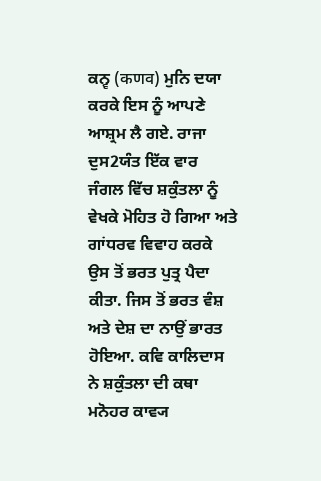ਕਨ੍ਵ (कणव) ਮੁਨਿ ਦਯਾ ਕਰਕੇ ਇਸ ਨੂੰ ਆਪਣੇ ਆਸ਼੍ਰਮ ਲੈ ਗਏ. ਰਾਜਾ ਦੁਸ2ਯੰਤ ਇੱਕ ਵਾਰ ਜੰਗਲ ਵਿੱਚ ਸ਼ਕੁੰਤਲਾ ਨੂੰ ਵੇਖਕੇ ਮੋਹਿਤ ਹੋ ਗਿਆ ਅਤੇ ਗਾਂਧਰਵ ਵਿਵਾਹ ਕਰਕੇ ਉਸ ਤੋਂ ਭਰਤ ਪੁਤ੍ਰ ਪੈਦਾ ਕੀਤਾ. ਜਿਸ ਤੋਂ ਭਰਤ ਵੰਸ਼ ਅਤੇ ਦੇਸ਼ ਦਾ ਨਾਉਂ ਭਾਰਤ ਹੋਇਆ. ਕਵਿ ਕਾਲਿਦਾਸ ਨੇ ਸ਼ਕੁੰਤਲਾ ਦੀ ਕਥਾ ਮਨੋਹਰ ਕਾਵ੍ਯ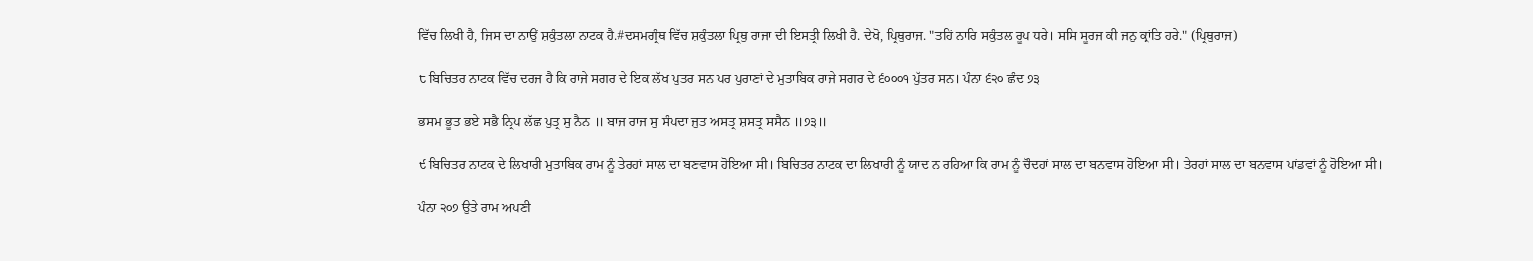ਵਿੱਚ ਲਿਖੀ ਹੈ, ਜਿਸ ਦਾ ਨਾਉਂ ਸ਼ਕੁੰਤਲਾ ਨਾਟਕ ਹੈ.#ਦਸਮਗ੍ਰੰਥ ਵਿੱਚ ਸ਼ਕੁੰਤਲਾ ਪ੍ਰਿਥੁ ਰਾਜਾ ਦੀ ਇਸਤ੍ਰੀ ਲਿਖੀ ਹੈ. ਦੇਖੋ, ਪ੍ਰਿਥੁਰਾਜ. "ਤਹਿਂ ਨਾਰਿ ਸਕੁੰਤਲ ਰੂਪ ਧਰੇ। ਸਸਿ ਸੂਰਜ ਕੀ ਜਨੁ ਕ੍ਰਾਂਤਿ ਹਰੇ." (ਪ੍ਰਿਥੁਰਾਜ)

੮ ਬਿਚਿਤਰ ਨਾਟਕ ਵਿੱਚ ਦਰਜ ਹੈ ਕਿ ਰਾਜੇ ਸਗਰ ਦੇ ਇਕ ਲੱਖ ਪੁਤਰ ਸਨ ਪਰ ਪੁਰਾਣਾਂ ਦੇ ਮੁਤਾਬਿਕ ਰਾਜੇ ਸਗਰ ਦੇ ੬੦੦੦੧ ਪੁੱਤਰ ਸਨ। ਪੰਨਾ ੬੨੦ ਛੰਦ ੭੩

ਭਸਮ ਭੂਤ ਭਏ ਸਭੈ ਨ੍ਰਿਪ ਲੱਛ ਪੁਤ੍ਰ ਸੁ ਨੈਨ ॥ ਬਾਜ ਰਾਜ ਸੁ ਸੰਪਦਾ ਜੁਤ ਅਸਤ੍ਰ ਸ਼ਸਤ੍ਰ ਸਸੈਨ ॥੭੩॥

੯ ਬਿਚਿਤਰ ਨਾਟਕ ਦੇ ਲਿਖਾਰੀ ਮੁਤਾਬਿਕ ਰਾਮ ਨੂੰ ਤੇਰਹਾਂ ਸਾਲ ਦਾ ਬਣਵਾਸ ਹੋਇਆ ਸੀ। ਬਿਚਿਤਰ ਨਾਟਕ ਦਾ ਲਿਖਾਰੀ ਨੂੰ ਯਾਦ ਨ ਰਹਿਆ ਕਿ ਰਾਮ ਨੂੰ ਚੌਦਹਾਂ ਸਾਲ ਦਾ ਬਨਵਾਸ ਹੋਇਆ ਸੀ। ਤੇਰਹਾਂ ਸਾਲ ਦਾ ਬਨਵਾਸ ਪਾਂਡਵਾਂ ਨੂੰ ਹੋਇਆ ਸੀ।

ਪੰਨਾ ੨੦੭ ਉਤੇ ਰਾਮ ਅਪਣੀ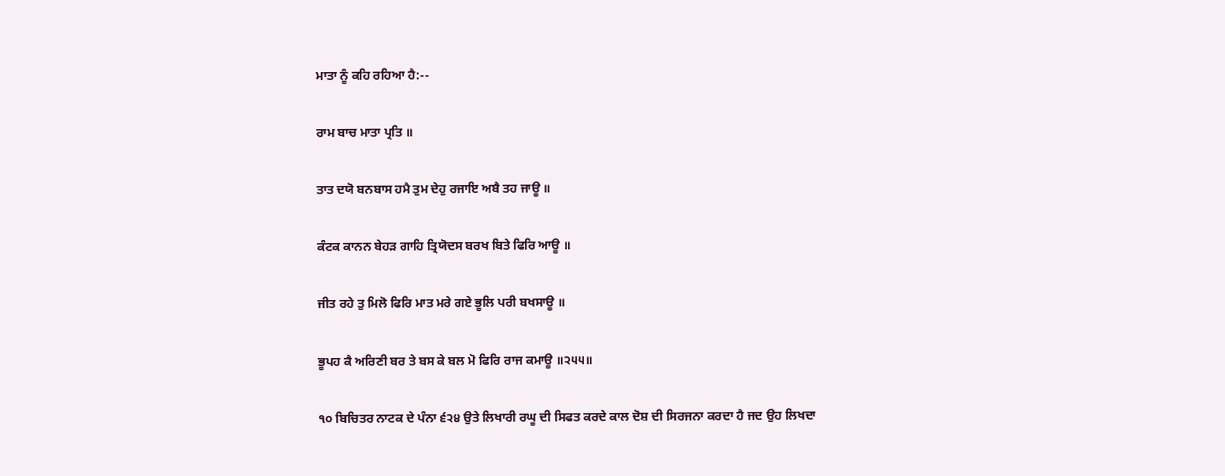ਮਾਤਾ ਨੂੰ ਕਹਿ ਰਹਿਆ ਹੈ:--

ਰਾਮ ਬਾਚ ਮਾਤਾ ਪ੍ਰਤਿ ॥

ਤਾਤ ਦਯੋ ਬਨਬਾਸ ਹਮੈ ਤੁਮ ਦੇਹੁ ਰਜਾਇ ਅਬੈ ਤਹ ਜਾਊ ॥

ਕੰਟਕ ਕਾਨਨ ਬੇਹੜ ਗਾਹਿ ਤ੍ਰਿਯੋਦਸ ਬਰਖ ਬਿਤੇ ਫਿਰਿ ਆਊ ॥

ਜੀਤ ਰਹੇ ਤੁ ਮਿਲੋ ਫਿਰਿ ਮਾਤ ਮਰੇ ਗਏ ਭੂਲਿ ਪਰੀ ਬਖਸਾਊ ॥

ਭੂਪਹ ਕੈ ਅਰਿਣੀ ਬਰ ਤੇ ਬਸ ਕੇ ਬਲ ਮੋ ਫਿਰਿ ਰਾਜ ਕਮਾਊ ॥੨੫੫॥

੧੦ ਬਿਚਿਤਰ ਨਾਟਕ ਦੇ ਪੰਨਾ ੬੨੪ ਉਤੇ ਲਿਖਾਰੀ ਰਘੂ ਦੀ ਸਿਫਤ ਕਰਦੇ ਕਾਲ ਦੋਸ਼ ਦੀ ਸਿਰਜਨਾ ਕਰਦਾ ਹੈ ਜਦ ਉਹ ਲਿਖਦਾ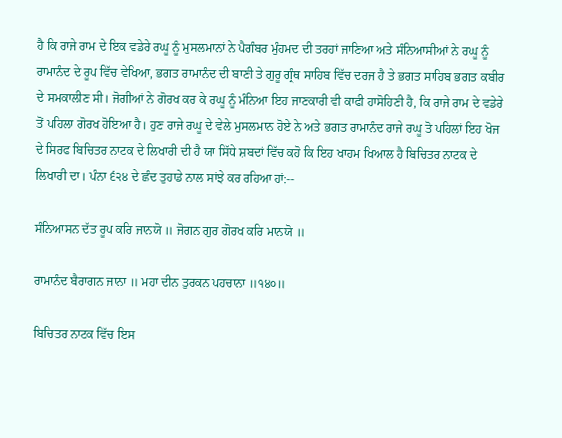ਹੈ ਕਿ ਰਾਜੇ ਰਾਮ ਦੇ ਇਕ ਵਡੇਰੇ ਰਘੂ ਨੂੰ ਮੁਸਲਮਾਨਾਂ ਨੇ ਪੈਗੰਬਰ ਮੁੰਹਮਦ ਦੀ ਤਰਹਾਂ ਜਾਣਿਆ ਅਤੇ ਸੰਨਿਆਸੀਆਂ ਨੇ ਰਘੂ ਨੂੰ ਰਾਮਾਨੰਦ ਦੇ ਰੂਪ ਵਿੱਚ ਵੇਖਿਆ, ਭਗਤ ਰਾਮਾਨੰਦ ਦੀ ਬਾਣੀ ਤੇ ਗੁਰੂ ਗ੍ਰੰਥ ਸਾਹਿਬ ਵਿੱਚ ਦਰਜ ਹੈ ਤੇ ਭਗਤ ਸਾਹਿਬ ਭਗਤ ਕਬੀਰ ਦੇ ਸਮਕਾਲੀਣ ਸੀ। ਜੋਗੀਆਂ ਨੇ ਗੋਰਖ ਕਰ ਕੇ ਰਘੂ ਨੂੰ ਮੰਨਿਆ ਇਹ ਜਾਣਕਾਰੀ ਵੀ ਕਾਫੀ ਹਾਸੋਹਿਣੀ ਹੈ, ਕਿ ਰਾਜੇ ਰਾਮ ਦੇ ਵਡੇਰੇ ਤੋਂ ਪਹਿਲਾ ਗੋਰਖ ਹੋਇਆ ਹੈ। ਹੁਣ ਰਾਜੇ ਰਘੂ ਦੇ ਵੇਲੇ ਮੁਸਲਮਾਨ ਹੋਏ ਨੇ ਅਤੇ ਭਗਤ ਰਾਮਾਨੰਦ ਰਾਜੇ ਰਘੂ ਤੋ ਪਹਿਲਾਂ ਇਹ ਖੋਜ ਦੇ ਸਿਰਫ ਬਿਚਿਤਰ ਨਾਟਕ ਦੇ ਲਿਖਾਰੀ ਦੀ ਹੈ ਯਾ ਸਿੱਧੇ ਸ਼ਬਦਾਂ ਵਿੱਚ ਕਹੋ ਕਿ ਇਹ ਖਾਹਮ ਖਿਆਲ ਹੈ ਬਿਚਿਤਰ ਨਾਟਕ ਦੇ ਲਿਖਾਰੀ ਦਾ। ਪੰਨਾ ੬੨੪ ਦੇ ਛੰਦ ਤੁਹਾਡੇ ਨਾਲ ਸਾਂਝੇ ਕਰ ਰਹਿਆ ਹਾਂ:--

ਸੰਨਿਆਸਨ ਦੱਤ ਰੂਪ ਕਰਿ ਜਾਨਯੋ ॥ ਜੋਗਨ ਗੁਰ ਗੋਰਖ ਕਰਿ ਮਾਨਯੋ ॥

ਰਾਮਾਨੰਦ ਬੈਰਾਗਨ ਜਾਨਾ ॥ ਮਹਾ ਦੀਨ ਤੁਰਕਨ ਪਹਚਾਨਾ ॥੧੪੦॥

ਬਿਚਿਤਰ ਨਾਟਕ ਵਿੱਚ ਇਸ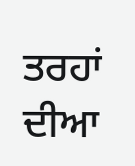ਤਰਹਾਂ ਦੀਆ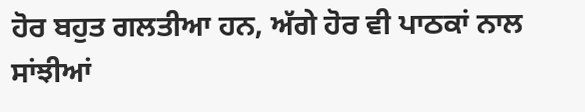ਹੋਰ ਬਹੁਤ ਗਲਤੀਆ ਹਨ, ਅੱਗੇ ਹੋਰ ਵੀ ਪਾਠਕਾਂ ਨਾਲ ਸਾਂਝੀਆਂ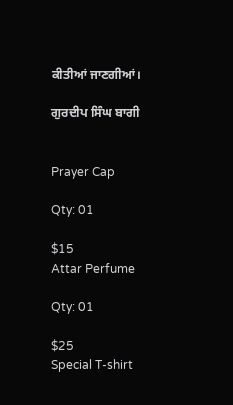ਕੀਤੀਆਂ ਜਾਣਗੀਆਂ।

ਗੁਰਦੀਪ ਸਿੰਘ ਬਾਗੀ


Prayer Cap

Qty: 01

$15
Attar Perfume

Qty: 01

$25
Special T-shirt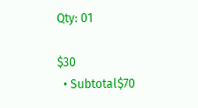Qty: 01

$30
  • Subtotal$70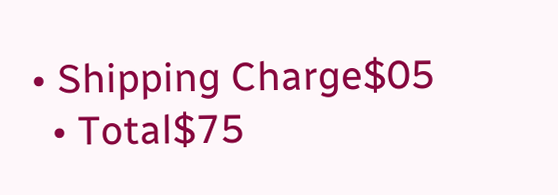• Shipping Charge$05
  • Total$75